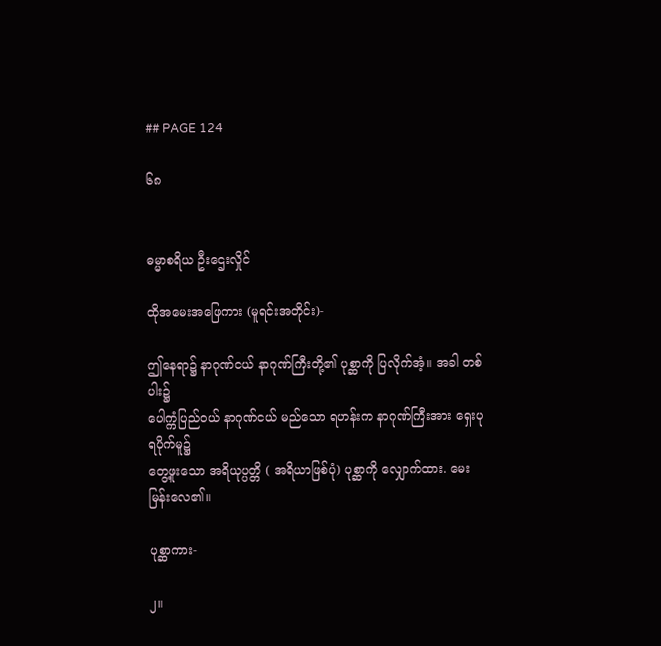## PAGE 124

၆၈


ဓမ္မာစရိယ ဦးဌေးလှိုင်

ထိုအမေးအဖြေကား (မူရင်းအတိုင်း)-

ဤနေရာ၌ နာဂုဏ်ငယ် နာဂုဏ်ကြီးတို့၏ ပုစ္ဆာကို ပြလိုက်အံ့။ အခါ တစ်ပါး၌
ပေါက္ကံပြည်ဝယ် နာဂုဏ်ငယ် မည်သော ရဟန်းက နာဂုဏ်ကြီးအား ရှေးပုရပိုက်မူ၌
တွေ့ဖူးသော အရိယုပ္ပတ္တိ ( အရိယာဖြစ်ပုံ) ပုစ္ဆာကို လျှောက်ထား. မေးမြန်းလေ၏။

ပုစ္ဆာကား-

၂။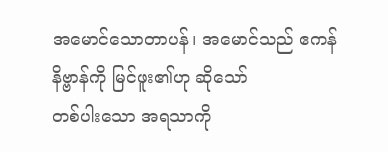အမောင်သောတာပန်၊ အမောင်သည် ဧကန် နိဗ္ဗာန်ကို မြင်ဖူး၏ဟု ဆိုသော်
တစ်ပါးသော အရသာကို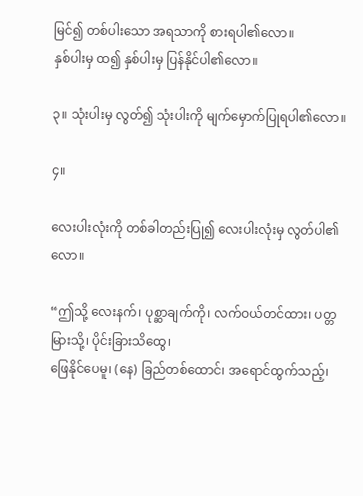မြင်၍ တစ်ပါးသော အရသာကို စားရပါ၏လော။
နှစ်ပါးမှ ထ၍ နှစ်ပါးမှ ပြန်နိုင်ပါ၏လော။

၃။ သုံးပါးမှ လွတ်၍ သုံးပါးကို မျက်မှောက်ပြုရပါ၏လော။

၄။

လေးပါးလုံးကို တစ်ခါတည်းပြု၍ လေးပါးလုံးမှ လွတ်ပါ၏လော။

“ဤသို့ လေးနက်၊ ပုစ္ဆာချက်ကို၊ လက်ဝယ်တင်ထား၊ ပတ္တမြားသို့၊ ပိုင်းခြားသိထွေ၊
ဖြေနိုင်ပေမူ၊ (နေ) ခြည်တစ်ထောင်၊ အရောင်ထွက်သည့်၊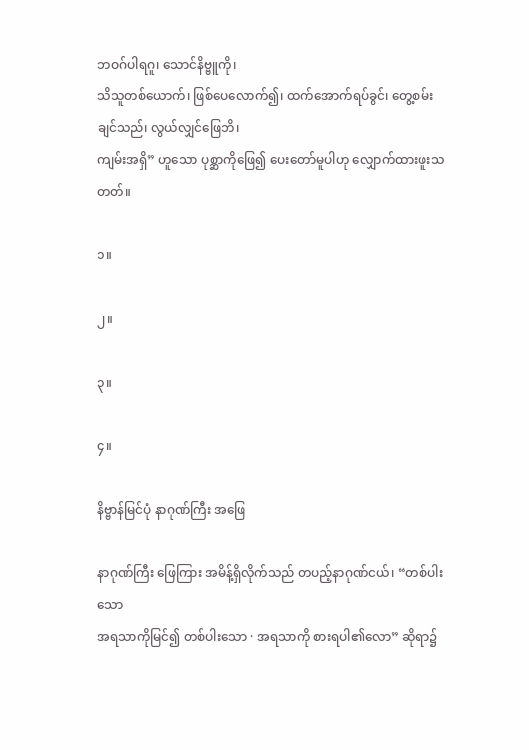ဘဝဂ်ပါရဂူ၊ သောင်နိဗ္ဗူကို၊
သိသူတစ်ယောက်၊ ဖြစ်ပေလောက်၍၊ ထက်အောက်ရပ်ခွင်၊ တွေ့စမ်းချင်သည်၊ လွယ်လျှင်ဖြေဘိ၊
ကျမ်းအရှိ” ဟူသော ပုစ္ဆာကိုဖြေ၍ ပေးတော်မူပါဟု လျှောက်ထားဖူးသတတ်။

၁။

၂။

၃။

၄။

နိဗ္ဗာန်မြင်ပုံ နာဂုဏ်ကြီး အဖြေ

နာဂုဏ်ကြီး ဖြေကြား အမိန့်ရှိလိုက်သည် တပည့်နာဂုဏ်ငယ်၊ “တစ်ပါးသော
အရသာကိုမြင်၍ တစ်ပါးသော · အရသာကို စားရပါ၏လော” ဆိုရာ၌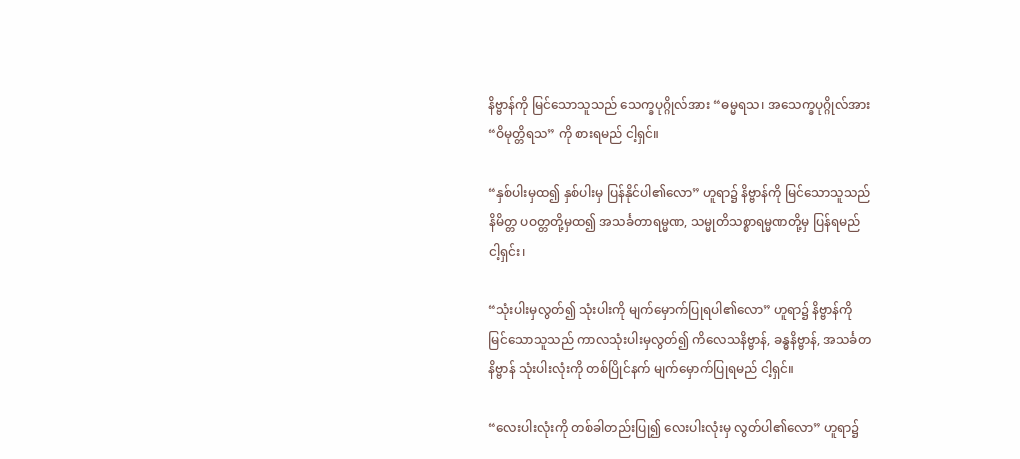နိဗ္ဗာန်ကို မြင်သောသူသည် သေက္ခပုဂ္ဂိုလ်အား “ဓမ္မရသ၊ အသေက္ခပုဂ္ဂိုလ်အား
“ဝိမုတ္တိရသ” ကို စားရမည် ငါ့ရှင်။

“နှစ်ပါးမှထ၍ နှစ်ပါးမှ ပြန်နိုင်ပါ၏လော” ဟူရာ၌ နိဗ္ဗာန်ကို မြင်သောသူသည်
နိမိတ္တ ပဝတ္တတို့မှထ၍ အသင်္ခတာရမ္မဏ, သမ္မုတိသစ္စာရမ္မဏတို့မှ ပြန်ရမည်
ငါ့ရှင်း၊

“သုံးပါးမှလွတ်၍ သုံးပါးကို မျက်မှောက်ပြုရပါ၏လော” ဟူရာ၌ နိဗ္ဗာန်ကို
မြင်သောသူသည် ကာလသုံးပါးမှလွတ်၍ ကိလေသနိဗ္ဗာန်, ခန္ဓနိဗ္ဗာန်, အသင်္ခတ
နိဗ္ဗာန် သုံးပါးလုံးကို တစ်ပြိုင်နက် မျက်မှောက်ပြုရမည် ငါ့ရှင်။

“လေးပါးလုံးကို တစ်ခါတည်းပြု၍ လေးပါးလုံးမှ လွတ်ပါ၏လော” ဟူရာ၌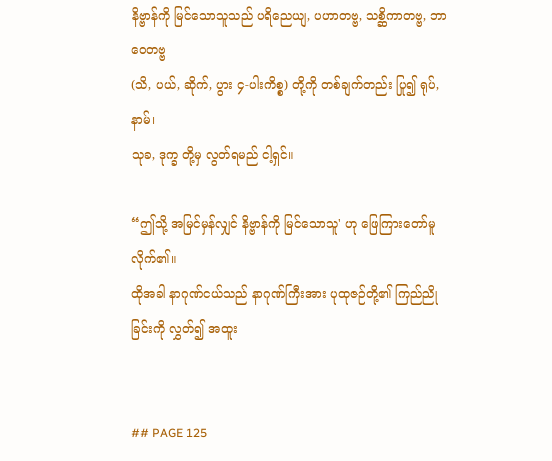နိဗ္ဗာန်ကို မြင်သောသူသည် ပရိညေယျ, ပဟာတဗ္ဗ, သစ္ဆိကာတဗ္ဗ, ဘာဝေတဗ္ဗ
(သိ, ပယ်, ဆိုက်, ပွား ၄-ပါးကိစ္စ) တို့ကို တစ်ချက်တည်း ပြု၍ ရုပ်, နာမ်၊
သုခ, ဒုက္ခ တို့မှ လွတ်ရမည် ငါ့ရှင်။

“ဤသို့ အမြင်မှန်လျှင် နိဗ္ဗာန်ကို မြင်သောသူ' ဟု ဖြေကြားတော်မူလိုက်၏။
ထိုအခါ နာဂုဏ်ငယ်သည် နာဂုဏ်ကြီးအား ပုထုဇဉ်တို့၏ ကြည်ညိုခြင်းကို လွှတ်၍ အထူး


## PAGE 125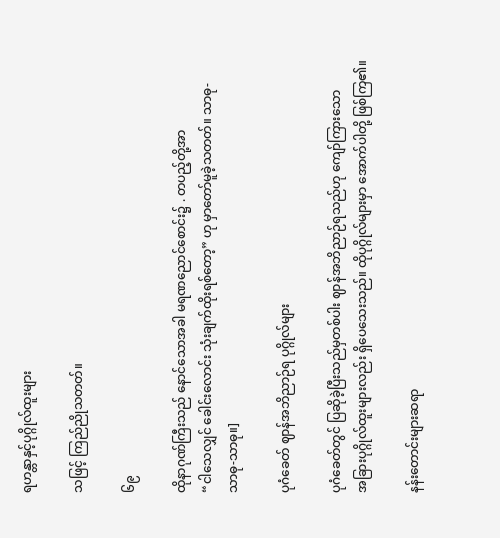ရဟန္တာနှင့်ပုဂ္ဂိုလ်ထူးများ

သဖြင့် ကြည်ညိုသတတ်။

၆၉

ထိုနာဂုဏ်ကြီးသည် နောင်သောအခါ မရဏညောင်စောင်း၌ . တပည့်တို့အာ
“ငါသေလျှင် ခေါင်းလောင်း သုံးချက်ထိုးရစ်တော့” ဟု မှာတော်မူခဲ့သတတ်။ သာဓု-
သာဓု-သာဓု။]

ပုဂံခေတ် ဈာန်အဘိညာဉ်ရ ပုဂ္ဂိုလ်များ

ပုဂံခေတ်တွင် ပြဆိုခဲ့ပြီးသည်မှတစ်ပါး ဈာန်အဘိညာဉ်ရသည်ဟု ကျော်ကြားသော
အခြားပုဂ္ဂိုလ်ထူးများလည်း ရှိပေသေးသည်။ ထိုပုဂ္ဂိုလ်များမှာ အောက်ပါတို့ ဖြစ်ကြ၏။

နန်းတောင်းများဆရာ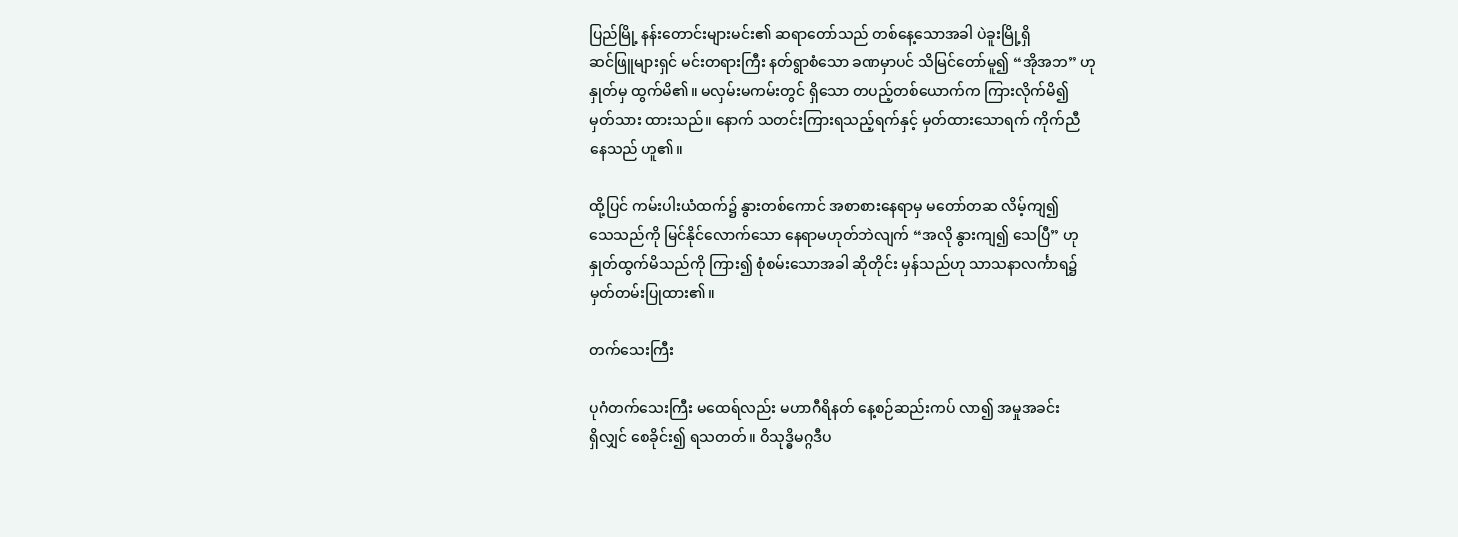ပြည်မြို့ နန်းတောင်းများမင်း၏ ဆရာတော်သည် တစ်နေ့သောအခါ ပဲခူးမြို့ရှိ
ဆင်ဖြူများရှင် မင်းတရားကြီး နတ်ရွာစံသော ခဏမှာပင် သိမြင်တော်မူ၍ “အိုအဘ” ဟု
နှုတ်မှ ထွက်မိ၏။ မလှမ်းမကမ်းတွင် ရှိသော တပည့်တစ်ယောက်က ကြားလိုက်မိ၍
မှတ်သား ထားသည်။ နောက် သတင်းကြားရသည့်ရက်နှင့် မှတ်ထားသောရက် ကိုက်ညီ
နေသည် ဟူ၏။

ထို့ပြင် ကမ်းပါးယံထက်၌ နွားတစ်ကောင် အစာစားနေရာမှ မတော်တဆ လိမ့်ကျ၍
သေသည်ကို မြင်နိုင်လောက်သော နေရာမဟုတ်ဘဲလျက် “အလို နွားကျ၍ သေပြီ” ဟု
နှုတ်ထွက်မိသည်ကို ကြား၍ စုံစမ်းသောအခါ ဆိုတိုင်း မှန်သည်ဟု သာသနာလင်္ကာရ၌
မှတ်တမ်းပြုထား၏။

တက်သေးကြီး

ပုဂံတက်သေးကြီး မထေရ်လည်း မဟာဂီရိနတ် နေ့စဉ်ဆည်းကပ် လာ၍ အမှုအခင်း
ရှိလျှင် စေခိုင်း၍ ရသတတ်။ ဝိသုဒ္ဓိမဂ္ဂဒီပ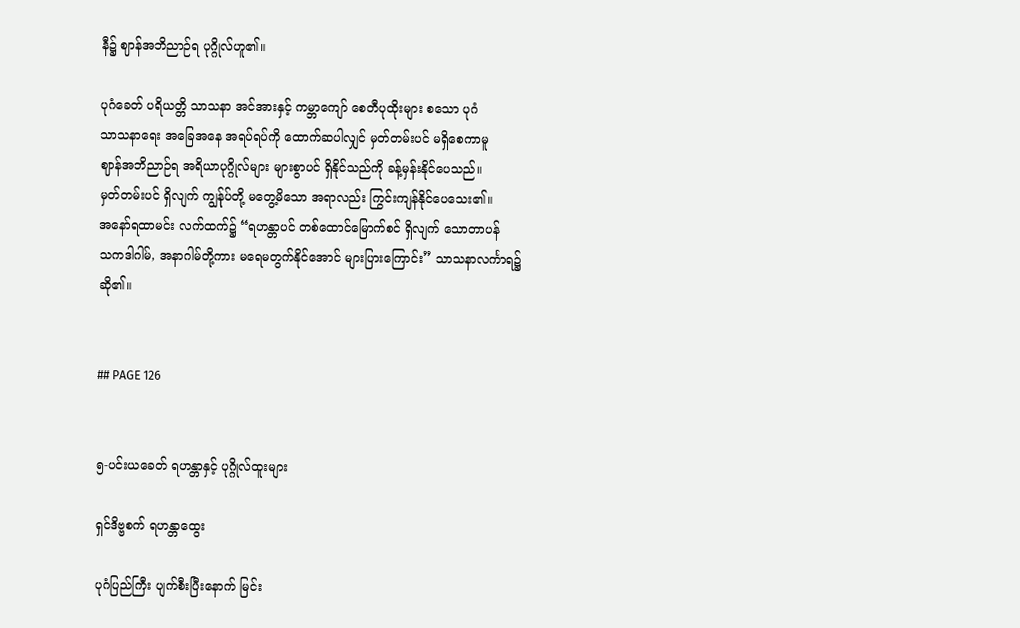နီ၌ ဈာန်အဘိညာဉ်ရ ပုဂ္ဂိုလ်ဟူ၏။

ပုဂံခေတ် ပရိယတ္တိ သာသနာ အင်အားနှင့် ကမ္ဘာကျော် စေတီပုထိုးများ စသော ပုဂံ
သာသနာရေး အခြေအနေ အရပ်ရပ်ကို ထောက်ဆပါလျှင် မှတ်တမ်းပင် မရှိစေကာမူ
ဈာန်အဘိညာဉ်ရ အရိယာပုဂ္ဂိုလ်များ များစွာပင် ရှိနိုင်သည်ကို ခန့်မှန်းနိုင်ပေသည်။
မှတ်တမ်းပင် ရှိလျက် ကျွန်ုပ်တို့ မတွေ့မိသော အရာလည်း ကြွင်းကျန်နိုင်ပေသေး၏။
အနော်ရထာမင်း လက်ထက်၌ “ရဟန္တာပင် တစ်ထောင်မြောက်စင် ရှိလျက် သောတာပန်
သကဒါဂါမ်, အနာဂါမ်တို့ကား မရေမတွက်နိုင်အောင် များပြားကြောင်း” သာသနာလင်္ကာရ၌
ဆို၏။


## PAGE 126


၅-ပင်းယခေတ် ရဟန္တာနှင့် ပုဂ္ဂိုလ်ထူးများ

ရှင်ဒိဗ္ဗစက် ရဟန္တာထွေး

ပုဂံပြည်ကြီး ပျက်စီးပြီးနောက် မြင်း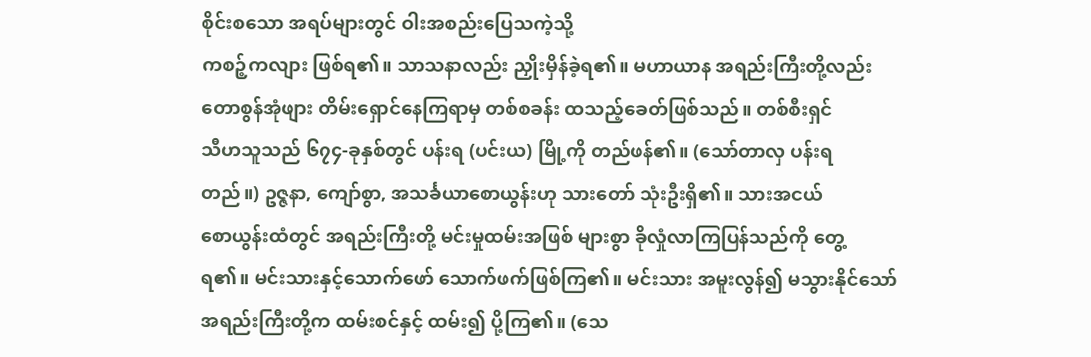စိုင်းစသော အရပ်များတွင် ဝါးအစည်းပြေသကဲ့သို့
ကစဉ့်ကလျား ဖြစ်ရ၏။ သာသနာလည်း ညှိုးမှိန်ခဲ့ရ၏။ မဟာယာန အရည်းကြီးတို့လည်း
တောစွန်အုံဖျား တိမ်းရှောင်နေကြရာမှ တစ်စခန်း ထသည့်ခေတ်ဖြစ်သည်။ တစ်စီးရှင်
သီဟသူသည် ၆၇၄-ခုနှစ်တွင် ပန်းရ (ပင်းယ) မြို့ကို တည်ဖန်၏။ (သော်တာလှ ပန်းရ
တည်။) ဥဇ္ဇနာ, ကျော်စွာ, အသင်္ခယာစောယွန်းဟု သားတော် သုံးဦးရှိ၏။ သားအငယ်
စောယွန်းထံတွင် အရည်းကြီးတို့ မင်းမှုထမ်းအဖြစ် များစွာ ခိုလှုံလာကြပြန်သည်ကို တွေ့
ရ၏။ မင်းသားနှင့်သောက်ဖော် သောက်ဖက်ဖြစ်ကြ၏။ မင်းသား အမူးလွန်၍ မသွားနိုင်သော်
အရည်းကြီးတို့က ထမ်းစင်နှင့် ထမ်း၍ ပို့ကြ၏။ (သေ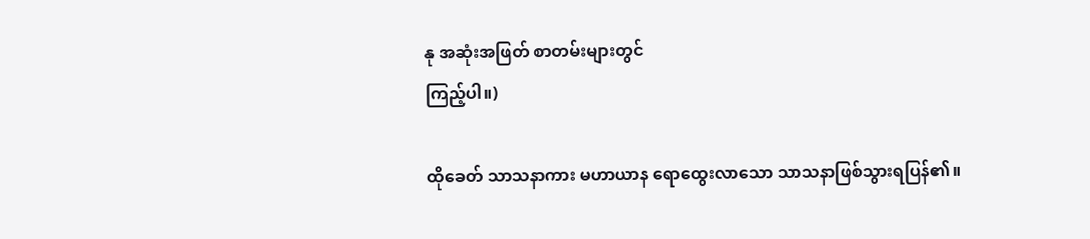နု အဆုံးအဖြတ် စာတမ်းများတွင်
ကြည့်ပါ။)

ထိုခေတ် သာသနာကား မဟာယာန ရောထွေးလာသော သာသနာဖြစ်သွားရပြန်၏။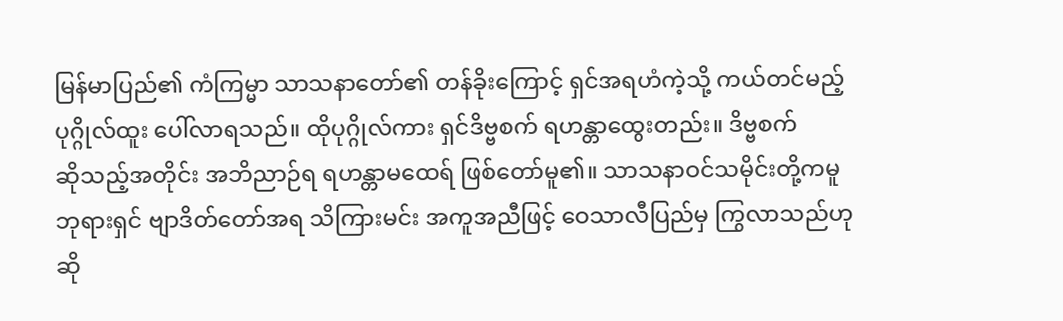မြန်မာပြည်၏ ကံကြမ္မာ သာသနာတော်၏ တန်ခိုးကြောင့် ရှင်အရဟံကဲ့သို့ ကယ်တင်မည့်
ပုဂ္ဂိုလ်ထူး ပေါ်လာရသည်။ ထိုပုဂ္ဂိုလ်ကား ရှင်ဒိဗ္ဗစက် ရဟန္တာထွေးတည်း။ ဒိဗ္ဗစက်
ဆိုသည့်အတိုင်း အဘိညာဉ်ရ ရဟန္တာမထေရ် ဖြစ်တော်မူ၏။ သာသနာဝင်သမိုင်းတို့ကမူ
ဘုရားရှင် ဗျာဒိတ်တော်အရ သိကြားမင်း အကူအညီဖြင့် ဝေသာလီပြည်မှ ကြွလာသည်ဟု
ဆို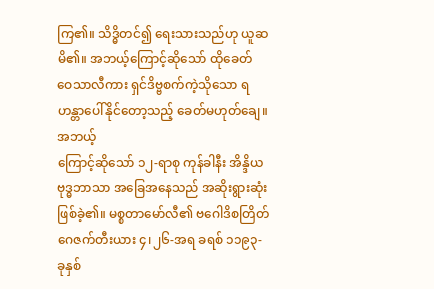ကြ၏။ သိဒ္ဓိတင်၍ ရေးသားသည်ဟု ယူဆမိ၏။ အဘယ့်ကြောင့်ဆိုသော် ထိုခေတ်
ဝေသာလီကား ရှင်ဒိဗ္ဗစက်ကဲ့သိုသော ရဟန္တာပေါ်နိုင်တော့သည့် ခေတ်မဟုတ်ချေ။ အဘယ့်
ကြောင့်ဆိုသော် ၁၂-ရာစု ကုန်ခါနီး အိန္ဒိယ ဗုဒ္ဓဘာသာ အခြေအနေသည် အဆိုးရွားဆုံး
ဖြစ်ခဲ့၏။ မစ္စတာမော်လီ၏ ဗဂေါဒိစတြိတ်ဂေဇက်တီးယား ၄၊၂၆-အရ ခရစ် ၁၁၉၃-
ခုနှစ်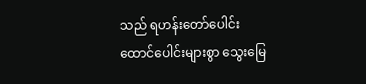သည် ရဟန်းတော်ပေါင်း ထောင်ပေါင်းများစွာ သွေးမြေ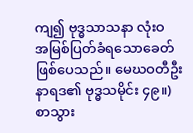ကျ၍ ဗုဒ္ဓသာသနာ လုံးဝ
အမြစ်ပြတ်ခံရသောခေတ် ဖြစ်ပေသည်။ မေဃဝတီဦးနာရဒ၏ ဗုဒ္ဓသမိုင်း ၄၉။)
စာသွား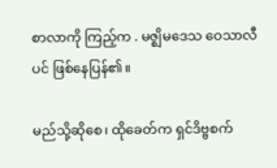စာလာကို ကြည့်က . မဇ္ဈိမဒေသ ဝေသာလီပင် ဖြစ်နေပြန်၏။

မည်သို့ဆိုစေ၊ ထိုခေတ်က ရှင်ဒိဗ္ဗစက်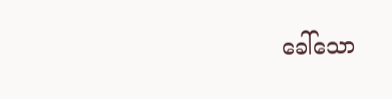ခေါ်သော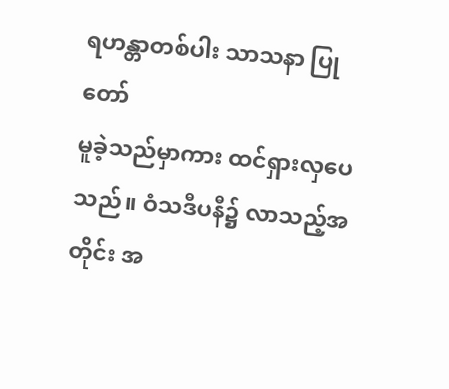ရဟန္တာတစ်ပါး သာသနာ ပြုတော်
မူခဲ့သည်မှာကား ထင်ရှားလှပေသည်။ ဝံသဒီပနီ၌ လာသည့်အတိုင်း အ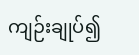ကျဉ်းချုပ်၍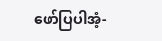ဖော်ပြပါအံ့-